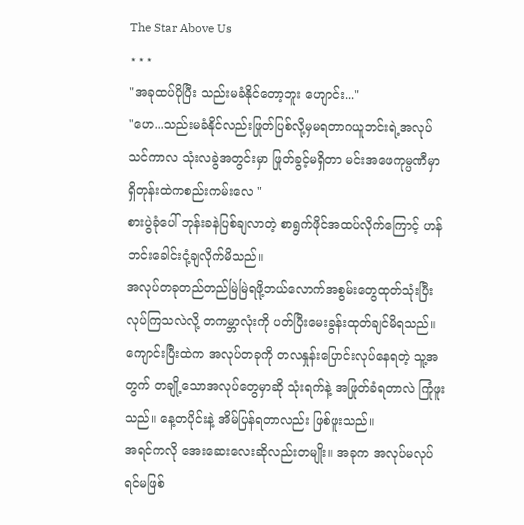The Star Above Us
⋆⋆⋆
"အခုထပ်ပိုပြီး သည်းမခံနိုင်တော့ဘူး ဟျောင်း..."
"ဟေ...သည်းမခံနိုင်လည်းဖြုတ်ပြစ်လို့မှမရတာဂယူဘင်းရဲ့အလုပ်သင်ကာလ သုံးလခွဲအတွင်းမှာ ဖြုတ်ခွင့်မရှိတာ မင်းအဖေကုမ္ပဏီမှာ ရှိတုန်းထဲကစည်းကမ်းလေ "
စားပွဲခုံပေါ် ဘုန်းခနဲပြစ်ချလာတဲ့ စာရွက်ဖိုင်အထပ်လိုက်ကြောင့် ဟန်ဘင်းခေါင်းငုံ့ချလိုက်မိသည်။
အလုပ်တခုတည်တည်မြဲမြဲရဖို့ဘယ်လောက်အစွမ်းတွေထုတ်သုံးပြီးလုပ်ကြသလဲလို့ တကမ္ဘာလုံးကို ပတ်ပြီးမေးခွန်းထုတ်ချင်မိရသည်။
ကျောင်းပြီးထဲက အလုပ်တခုကို တလနှုန်းပြောင်းလုပ်နေရတဲ့ သူ့အတွက် တချို့သောအလုပ်တွေမှာဆို သုံးရက်နဲ့ အဖြုတ်ခံရတာလဲ ကြုံဖူးသည်။ နေ့တပိုင်းနဲ့ အိမ်ပြန်ရတာလည်း ဖြစ်ဖူးသည်။
အရင်ကလို အေးဆေးလေးဆိုလည်းတမျိုး။ အခုက အလုပ်မလုပ်ရင်မဖြစ်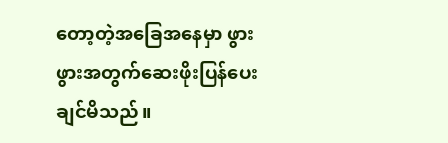တော့တဲ့အခြေအနေမှာ ဖွားဖွားအတွက်ဆေးဖိုးပြန်ပေးချင်မိသည်။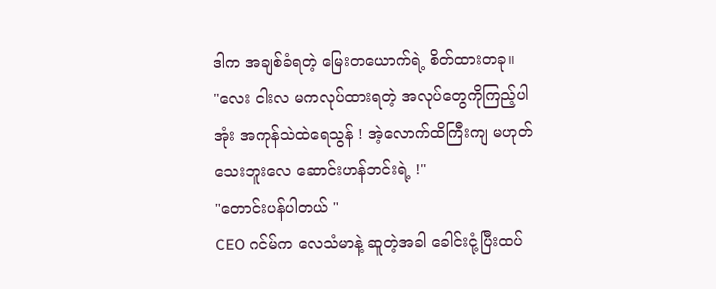ဒါက အချစ်ခံရတဲ့ မြေးတယောက်ရဲ့ စိတ်ထားတခု။
"လေး ငါးလ မကလုပ်ထားရတဲ့ အလုပ်တွေကိုကြည့်ပါအုံး အကုန်သဲထဲရေသွန် ! အဲ့လောက်ထိကြီးကျ မဟုတ်သေးဘူးလေ ဆောင်းဟန်ဘင်းရဲ့ !"
"တောင်းပန်ပါတယ် "
CEO ဂင်မ်က လေသံမာနဲ့ ဆူတဲ့အခါ ခေါင်းငုံ့ပြီးထပ်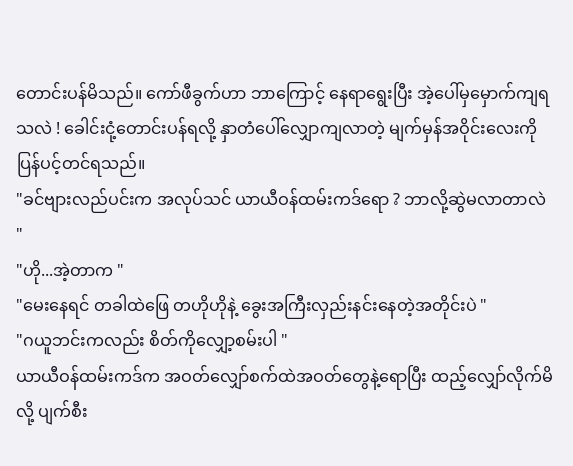တောင်းပန်မိသည်။ ကော်ဖီခွက်ဟာ ဘာကြောင့် နေရာရွေးပြီး အဲ့ပေါ်မှမှောက်ကျရသလဲ ! ခေါင်းငုံ့တောင်းပန်ရလို့ နှာတံပေါ်လျှောကျလာတဲ့ မျက်မှန်အဝိုင်းလေးကို ပြန်ပင့်တင်ရသည်။
"ခင်ဗျားလည်ပင်းက အလုပ်သင် ယာယီဝန်ထမ်းကဒ်ရော ? ဘာလို့ဆွဲမလာတာလဲ "
"ဟို...အဲ့တာက "
"မေးနေရင် တခါထဲဖြေ တဟိုဟိုနဲ့ ခွေးအကြီးလှည်းနင်းနေတဲ့အတိုင်းပဲ "
"ဂယူဘင်းကလည်း စိတ်ကိုလျှော့စမ်းပါ "
ယာယီဝန်ထမ်းကဒ်က အဝတ်လျှော်စက်ထဲအဝတ်တွေနဲ့ရောပြီး ထည့်လျှော်လိုက်မိလို့ ပျက်စီး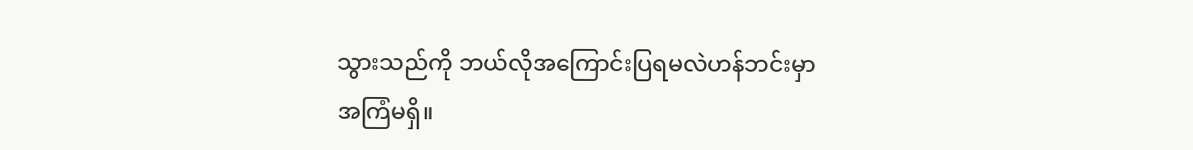သွားသည်ကို ဘယ်လိုအကြောင်းပြရမလဲဟန်ဘင်းမှာအကြံမရှိ။